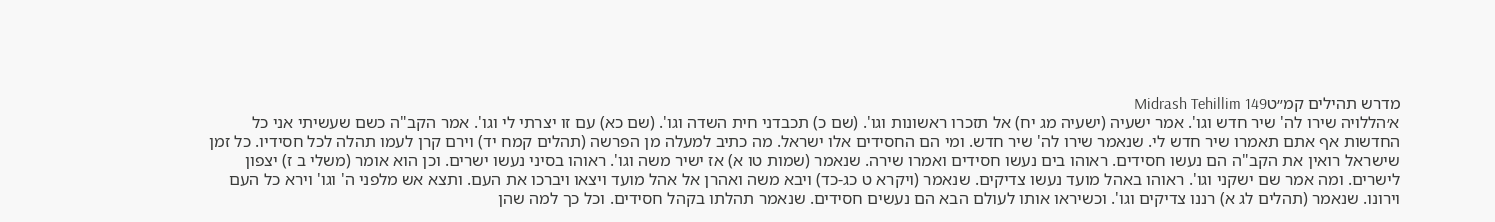מדרש תהילים קמ״טMidrash Tehillim 149
א׳הללויה שירו לה' שיר חדש וגו'. אמר ישעיה (ישעיה מג יח) אל תזכרו ראשונות וגו'. (שם כ) תכבדני חית השדה וגו'. (שם כא) עם זו יצרתי לי וגו'. אמר הקב"ה כשם שעשיתי אני כל החדשות אף אתם תאמרו שיר חדש לי. שנאמר שירו לה' שיר חדש. ומי הם החסידים אלו ישראל. מה כתיב למעלה מן הפרשה (תהלים קמח יד) וירם קרן לעמו תהלה לכל חסידיו. כל זמן שישראל רואין את הקב"ה הם נעשו חסידים. ראוהו בים נעשו חסידים ואמרו שירה. שנאמר (שמות טו א) אז ישיר משה וגו'. ראוהו בסיני נעשו ישרים. וכן הוא אומר (משלי ב ז) יצפון לישרים. ומה אמר שם ישקני וגו'. ראוהו באהל מועד נעשו צדיקים. שנאמר (ויקרא ט כג-כד) ויבא משה ואהרן אל אהל מועד ויצאו ויברכו את העם. ותצא אש מלפני ה' וגו' וירא כל העם וירונו. שנאמר (תהלים לג א) רננו צדיקים וגו'. וכשיראו אותו לעולם הבא הם נעשים חסידים. שנאמר תהלתו בקהל חסידים. וכל כך למה שהן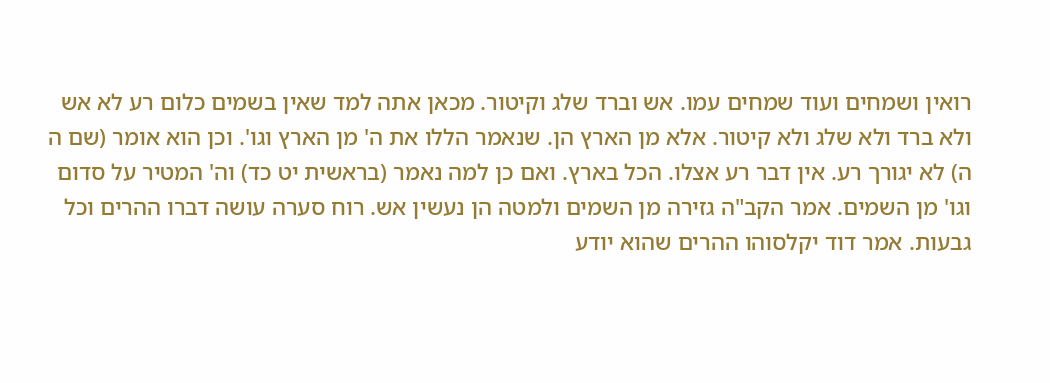רואין ושמחים ועוד שמחים עמו. אש וברד שלג וקיטור. מכאן אתה למד שאין בשמים כלום רע לא אש ולא ברד ולא שלג ולא קיטור. אלא מן הארץ הן. שנאמר הללו את ה' מן הארץ וגו'. וכן הוא אומר (שם ה ה) לא יגורך רע. אין דבר רע אצלו. הכל בארץ. ואם כן למה נאמר (בראשית יט כד) וה' המטיר על סדום וגו' מן השמים. אמר הקב"ה גזירה מן השמים ולמטה הן נעשין אש. רוח סערה עושה דברו ההרים וכל גבעות. אמר דוד יקלסוהו ההרים שהוא יודע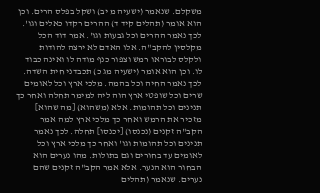משקלם. שנאמר (ישעיה מ יב) ושקל בפלס הרים. וכן הוא אומר (תהלים קיד ד) ההרים רקדו כאלים וגו'. לכך נאמר ההרים וכל גבעות וגו'. אמר דוד הכל מקלסין להקב"ה. אלו האדם לא ירצה להודות ולקלס לבוראו רמש וצפור כנף מודה לו ואינה כבוד לו. וכן הוא אומר (ישעיה מג כ) תכבדני חית השדה. לכך נאמר החיה וכל בהמה. מלכי ארץ וכל לאומים שרים וכל שופטי ארץ הוה ליה למימר תחלה ואחר כך תנינים וכל תהומות. אלא (משהוא) [מה שהוא] מזכיר את הרמש ואחר כך מלכי ארץ למה אמר הקב"ה זקנים (נכנסו) [יכנסו] תחלה. לכך נאמר תנינים וכל תהומות וגו' ואחר כך מלכי ארץ וכל לאומים עד בחורים וגם בתולות. מהו נערים הוא הבחור הוא הנער. אלא אמר הקב"ה זקנים שהם נערים. שנאמר (תהלים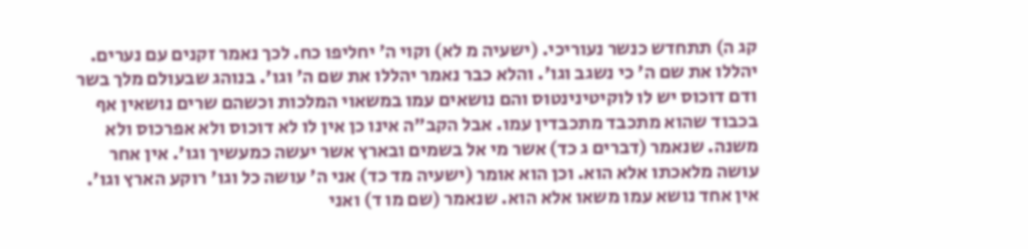קג ה) תתחדש כנשר נעוריכי. (ישעיה מ לא) וקוי ה' יחליפו כח. לכך נאמר זקנים עם נערים. יהללו את שם ה' כי נשגב וגו'. והלא כבר נאמר יהללו את שם ה' וגו'. בנוהג שבעולם מלך בשר ודם דוכוס יש לו לוקיטינינטוס והם נושאים עמו במשאוי המלכות וכשהם שרים נושאין אף בכבוד שהוא מתכבד מתכבדין עמו. אבל הקב"ה אינו כן אין לו לא דוכוס ולא אפרכוס ולא משנה. שנאמר (דברים ג כד) אשר מי אל בשמים ובארץ אשר יעשה כמעשיך וגו'. אין אחר עושה מלאכתו אלא הוא. וכן הוא אומר (ישעיה מד כד) אני ה' עושה כל וגו' רוקע הארץ וגו'. אין אחד נושא עמו משאו אלא הוא. שנאמר (שם מו ד) ואני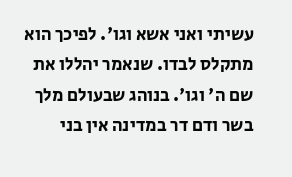עשיתי ואני אשא וגו'. לפיכך הוא מתקלס לבדו. שנאמר יהללו את שם ה' וגו'. בנוהג שבעולם מלך בשר ודם דר במדינה אין בני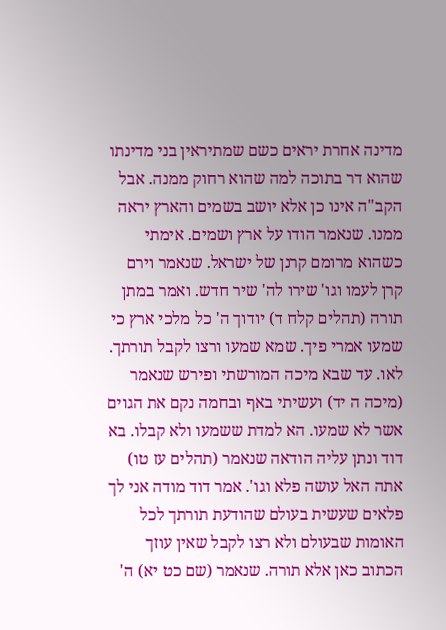מדינה אחרת יראים כשם שמתיראין בני מדינתו שהוא דר בתוכה למה שהוא רחוק ממנה. אבל הקב"ה אינו כן אלא יושב בשמים והארץ יראה ממנו. שנאמר הודו על ארץ ושמים. אימתי כשהוא מרומם קרנן של ישראל. שנאמר וירם קרן לעמו וגו' שירו לה' שיר חדש. ואמר במתן תורה (תהלים קלח ד) יודוך ה' כל מלכי ארץ כי שמעו אמרי פיך. שמא שמעו ורצו לקבל תורתך. לאו. עד שבא מיכה המורשתי ופירש שנאמר (מיכה ה יד) ועשיתי באף ובחמה נקם את הגוים אשר לא שמעו. הא למדת ששמעו ולא קבלו. בא דוד ונתן עליה הודאה שנאמר (תהלים עז טו) אתה האל עושה פלא וגו'. אמר דוד מודה אני לך פלאים שעשית בעולם שהודעת תורתך לכל האומות שבעולם ולא רצו לקבל שאין עוזך הכתוב כאן אלא תורה. שנאמר (שם כט יא) ה'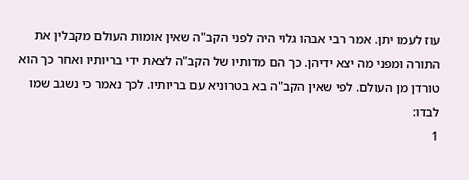עוז לעמו יתן. אמר רבי אבהו גלוי היה לפני הקב"ה שאין אומות העולם מקבלין את התורה ומפני מה יצא ידיהן. כך הם מדותיו של הקב"ה לצאת ידי בריותיו ואחר כך הוא טורדן מן העולם. לפי שאין הקב"ה בא בטרוניא עם בריותיו. לכך נאמר כי נשגב שמו לבדו:
1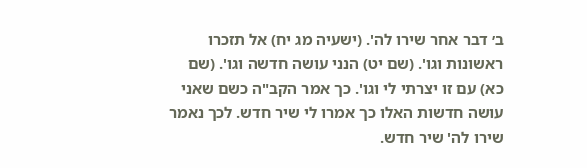ב׳ דבר אחר שירו לה'. (ישעיה מג יח) אל תזכרו ראשונות וגו'. (שם יט) הנני עושה חדשה וגו'. (שם כא) עם זו יצרתי לי וגו'. כך אמר הקב"ה כשם שאני עושה חדשות האלו כך אמרו לי שיר חדש. לכך נאמר שירו לה' שיר חדש.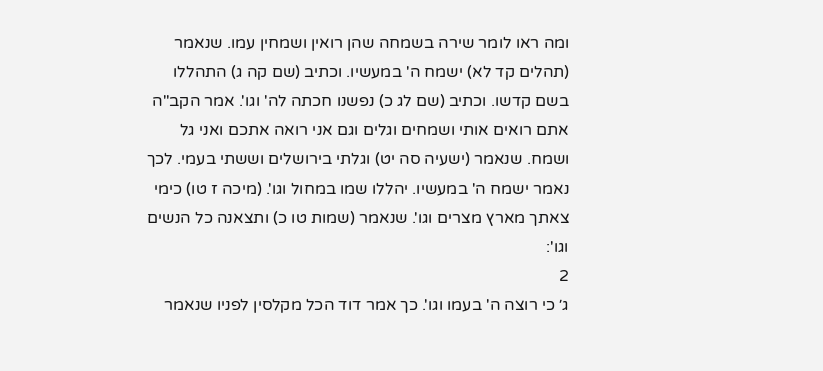ומה ראו לומר שירה בשמחה שהן רואין ושמחין עמו. שנאמר (תהלים קד לא) ישמח ה' במעשיו. וכתיב (שם קה ג) התהללו בשם קדשו. וכתיב (שם לג כ) נפשנו חכתה לה' וגו'. אמר הקב"ה אתם רואים אותי ושמחים וגלים וגם אני רואה אתכם ואני גל ושמח. שנאמר (ישעיה סה יט) וגלתי בירושלים וששתי בעמי. לכך נאמר ישמח ה' במעשיו. יהללו שמו במחול וגו'. (מיכה ז טו) כימי צאתך מארץ מצרים וגו'. שנאמר (שמות טו כ) ותצאנה כל הנשים וגו':
2
ג׳ כי רוצה ה' בעמו וגו'. כך אמר דוד הכל מקלסין לפניו שנאמר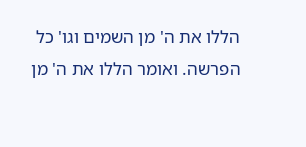הללו את ה' מן השמים וגו' כל הפרשה. ואומר הללו את ה' מן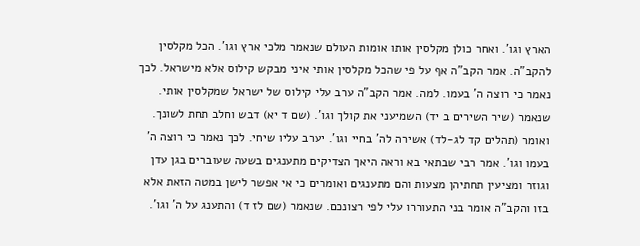הארץ וגו'. ואחר כולן מקלסין אותו אומות העולם שנאמר מלכי ארץ וגו'. הכל מקלסין להקב"ה. אמר הקב"ה אף על פי שהכל מקלסין אותי איני מבקש קילוס אלא מישראל. לכך נאמר כי רוצה ה' בעמו. למה. אמר הקב"ה ערב עלי קילוס של ישראל שמקלסין אותי. שנאמר (שיר השירים ב יד) השמיעני את קולך וגו'. (שם ד יא) דבש וחלב תחת לשונך. ואומר (תהלים קד לג-לד) אשירה לה' בחיי וגו'. יערב עליו שיחי. לכך נאמר כי רוצה ה' בעמו וגו'. אמר רבי שבתאי בא וראה היאך הצדיקים מתענגים בשעה שעוברים בגן עדן וגוזר ומציעין תחתיהן מצעות והם מתענגים ואומרים כי אי אפשר לישן במטה הזאת אלא בזו והקב"ה אומר בני התעוררו עלי לפי רצונכם. שנאמר (שם לז ד) והתענג על ה' וגו'.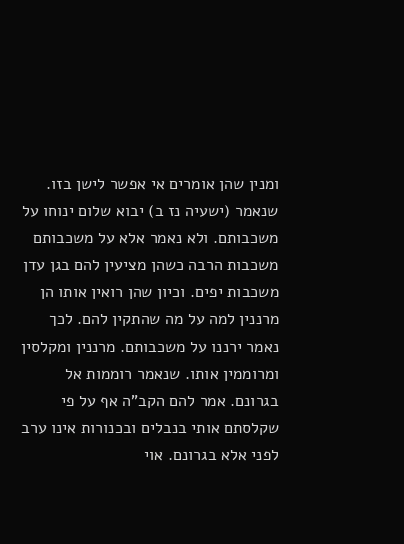ומנין שהן אומרים אי אפשר לישן בזו. שנאמר (ישעיה נז ב) יבוא שלום ינוחו על משכבותם. ולא נאמר אלא על משכבותם משכבות הרבה כשהן מציעין להם בגן עדן משכבות יפים. וכיון שהן רואין אותו הן מרננין למה על מה שהתקין להם. לכך נאמר ירננו על משכבותם. מרננין ומקלסין ומרוממין אותו. שנאמר רוממות אל בגרונם. אמר להם הקב"ה אף על פי שקלסתם אותי בנבלים ובכנורות אינו ערב לפני אלא בגרונם. אוי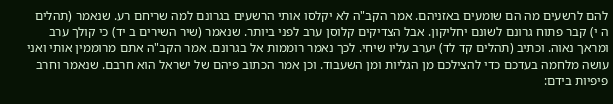להם לרשעים מה הם שומעים באזניהם. אמר הקב"ה לא יקלסו אותי הרשעים בגרונם למה שריחם רע. שנאמר (תהלים ה י) קבר פתוח גרונם לשונם יחליקון. אבל הצדיקים קלוסן ערב לפני ביותר. שנאמר (שיר השירים ב יד) כי קולך ערב ומראך נאוה. וכתיב (תהלים קד לד) יערב עליו שיחי. לכך נאמר רוממות אל בגרונם. אמר הקב"ה אתם מרוממין אותי ואני עושה מלחמה בעדכם כדי להצילכם מן הגליות ומן השעבוד. וכן אמר הכתוב פיהם של ישראל הוא חרבם. שנאמר וחרב פיפיות בידם: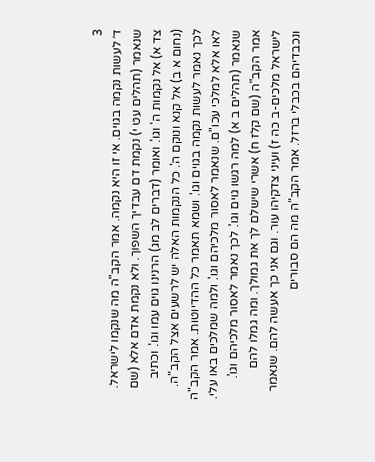3
ד׳ לעשות נקמה בגוים. אי זו היא נקמה. אמר הקב"ה מה שנקמו לישראל. שנאמר (תהלים עט י) נקמת דם עבדיך השפוך. ולא נקמת אדם אלא (שם צד א) אל נקמות ה' וגו'. ואומר (דברים לב מג) הרנינו גוים עמו וגו'. וכתיב (נחום א ב) אל קנא ונוקם ה'. כל הנקמות האלה יש לרשעים אצל הקב"ה. לכך נאמר לעשות נקמה בגוים וגו'. ושמא תאמר כל ההדיוטות. אמר הקב"ה לאו אלא למלכי עכו"ם. שנאמר לאסור מלכיהם וגו'. ולמה שמלכים באו עלי. שנאמר (תהלים ב א) למה רגשו גוים וגו'. לכך נאמר לאסור מלכיהם וגו'. אמר הקב"ה (שם קלז ח) אשרי שישלם לך את גמולך. ומה גמלו להם לישראל מלכים-ב כה ז) ועיני צדקיהו עור. וגם אני כך אעשה להם. שנאמר ונכבדיהם בכבלי ברזל. אמר הקב"ה מה הם סבורים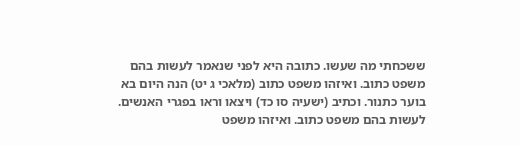ששכחתי מה שעשו. כתובה היא לפני שנאמר לעשות בהם משפט כתוב. ואיזהו משפט כתוב (מלאכי ג יט) הנה היום בא בוער כתנור. וכתיב (ישעיה סו כד) ויצאו וראו בפגרי האנשים. לעשות בהם משפט כתוב. ואיזהו משפט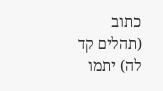כתוב (תהלים קד לה) יתמו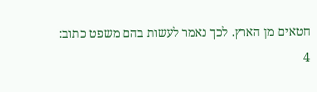חטאים מן הארץ. לכך נאמר לעשות בהם משפט כתוב:
4